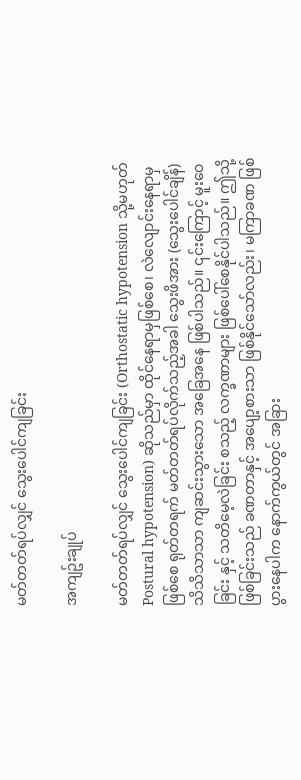မတ်တတ်ရပ်လျှင် သွေးပေါင်ကျခြင်း

အကျဥ်းချုပ်

မတ်တတ်ရပ်လျှင် သွေးပေါင်ကျခြင်း (Orthostatic hypotension သို့မဟုတ် Postural hypotension) ဆိုသည်မှာ ထိုင်နေရာမှဖြစ်စေ၊ လဲလျောင်းနေရာမှဖြစ်စေ ရုတ်တရက် မတ်တတ်ရပ်လိုက်သည့်အခါ သွေးဖိအား (သွေးပေါင်ချိန်) သိသိသာသာ ကျဆင်းသွားသော အခြေအနေ ဖြစ်ပါသည်။ ၎င်းကြောင့် မူးဝေခြင်း နှင့် သတိမေ့လဲခြင်း စသည့် လက္ခဏာများ ဖြစ်ပေါ်စေနိုင်ပါသည်။ ဤသို့ဖြစ်ခြင်းသည် ခဏတာနှင့် အပျော့စားသာ ဖြစ်နိုင်သော်လည်း၊ မကြာခဏ ဖြစ်ပွားနေပါက နောက်ကွယ်တွင် အခြား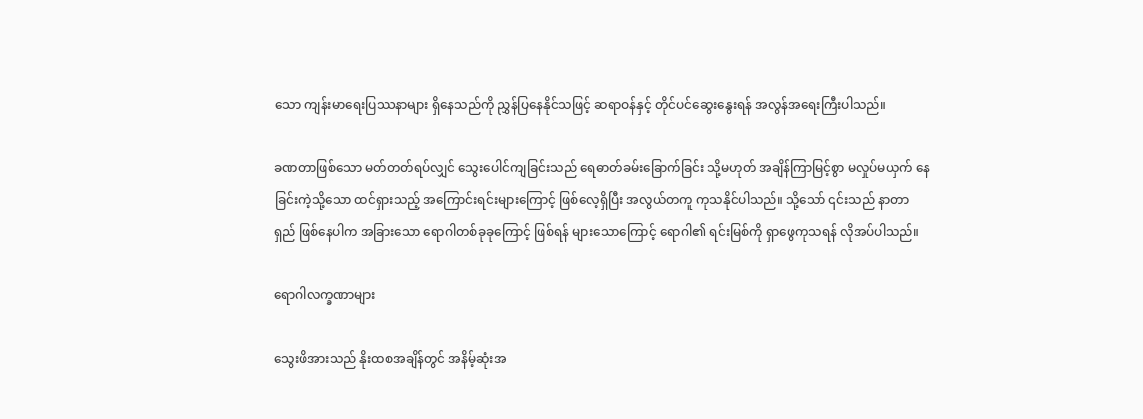သော ကျန်းမာရေးပြဿနာများ ရှိနေသည်ကို ညွှန်ပြနေနိုင်သဖြင့် ဆရာဝန်နှင့် တိုင်ပင်ဆွေးနွေးရန် အလွန်အရေးကြီးပါသည်။

ခဏတာဖြစ်သော မတ်တတ်ရပ်လျှင် သွေးပေါင်ကျခြင်းသည် ရေဓာတ်ခမ်းခြောက်ခြင်း သို့မဟုတ် အချိန်ကြာမြင့်စွာ မလှုပ်မယှက် နေခြင်းကဲ့သို့သော ထင်ရှားသည့် အကြောင်းရင်းများကြောင့် ဖြစ်လေ့ရှိပြီး အလွယ်တကူ ကုသနိုင်ပါသည်။ သို့သော် ၎င်းသည် နာတာရှည် ဖြစ်နေပါက အခြားသော ရောဂါတစ်ခုခုကြောင့် ဖြစ်ရန် များသောကြောင့် ရောဂါ၏ ရင်းမြစ်ကို ရှာဖွေကုသရန် လိုအပ်ပါသည်။

ရောဂါလက္ခဏာများ

သွေးဖိအားသည် နိုးထစအချိန်တွင် အနိမ့်ဆုံးအ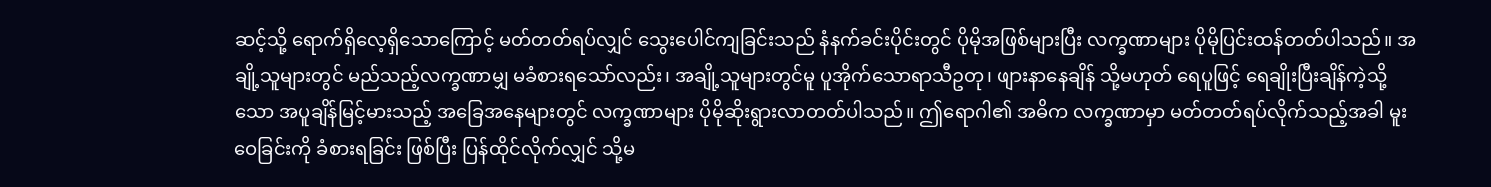ဆင့်သို့ ရောက်ရှိလေ့ရှိသောကြောင့် မတ်တတ်ရပ်လျှင် သွေးပေါင်ကျခြင်းသည် နံနက်ခင်းပိုင်းတွင် ပိုမိုအဖြစ်များပြီး လက္ခဏာများ ပိုမိုပြင်းထန်တတ်ပါသည်။ အချို့သူများတွင် မည်သည့်လက္ခဏာမျှ မခံစားရသော်လည်း၊ အချို့သူများတွင်မူ ပူအိုက်သောရာသီဥတု၊ ဖျားနာနေချိန် သို့မဟုတ် ရေပူဖြင့် ရေချိုးပြီးချိန်ကဲ့သို့သော အပူချိန်မြင့်မားသည့် အခြေအနေများတွင် လက္ခဏာများ ပိုမိုဆိုးရွားလာတတ်ပါသည်။ ဤရောဂါ၏ အဓိက လက္ခဏာမှာ မတ်တတ်ရပ်လိုက်သည့်အခါ မူးဝေခြင်းကို ခံစားရခြင်း ဖြစ်ပြီး ပြန်ထိုင်လိုက်လျှင် သို့မ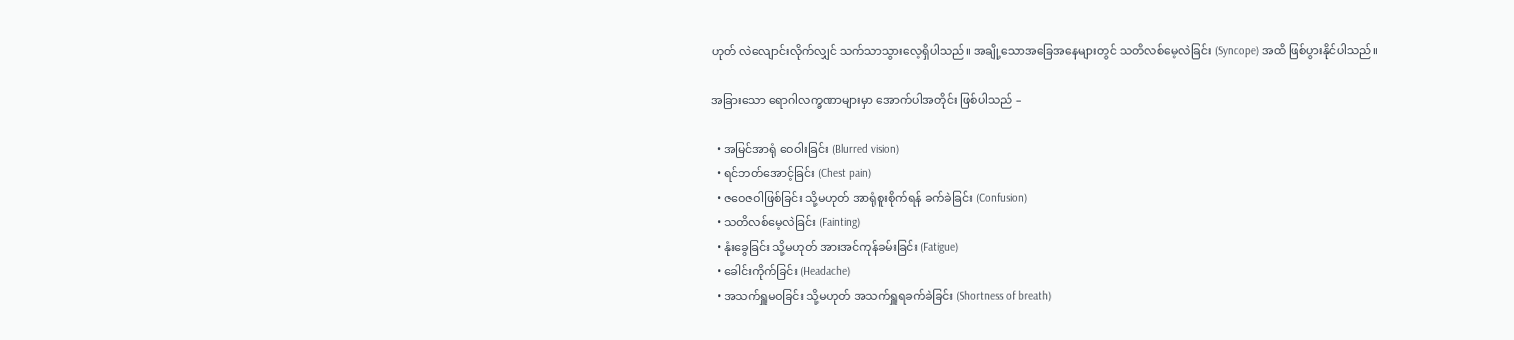ဟုတ် လဲလျောင်းလိုက်လျှင် သက်သာသွားလေ့ရှိပါသည်။ အချို့သောအခြေအနေများတွင် သတိလစ်မေ့လဲခြင်း (Syncope) အထိ ဖြစ်ပွားနိုင်ပါသည်။

အခြားသော ရောဂါလက္ခဏာများမှာ အောက်ပါအတိုင်း ဖြစ်ပါသည် –

  • အမြင်အာရုံ ဝေဝါးခြင်း (Blurred vision)
  • ရင်ဘတ်အောင့်ခြင်း (Chest pain)
  • ဇဝေဇဝါဖြစ်ခြင်း သို့မဟုတ် အာရုံစူးစိုက်ရန် ခက်ခဲခြင်း (Confusion)
  • သတိလစ်မေ့လဲခြင်း (Fainting)
  • နုံးခွေခြင်း သို့မဟုတ် အားအင်ကုန်ခမ်းခြင်း (Fatigue)
  • ခေါင်းကိုက်ခြင်း (Headache)
  • အသက်ရှူမဝခြင်း သို့မဟုတ် အသက်ရှူရခက်ခဲခြင်း (Shortness of breath)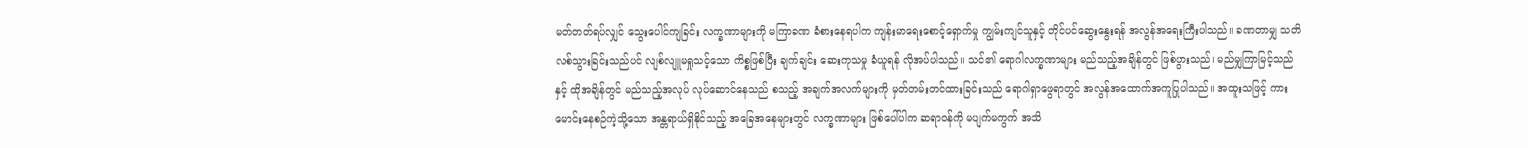မတ်တတ်ရပ်လျှင် သွေးပေါင်ကျခြင်း လက္ခဏာများကို မကြာခဏ ခံစားနေရပါက ကျန်းမာရေးစောင့်ရှောက်မှု ကျွမ်းကျင်သူနှင့် တိုင်ပင်ဆွေးနွေးရန် အလွန်အရေးကြီးပါသည်။ ခဏတာမျှ သတိလစ်သွားခြင်းသည်ပင် လျစ်လျူမရှုသင့်သော ကိစ္စဖြစ်ပြီး ချက်ချင်း ဆေးကုသမှု ခံယူရန် လိုအပ်ပါသည်။ သင်၏ ရောဂါလက္ခဏာများ မည်သည့်အချိန်တွင် ဖြစ်ပွားသည်၊ မည်မျှကြာမြင့်သည်နှင့် ထိုအချိန်တွင် မည်သည့်အလုပ် လုပ်ဆောင်နေသည် စသည့် အချက်အလက်များကို မှတ်တမ်းတင်ထားခြင်းသည် ရောဂါရှာဖွေရာတွင် အလွန်အထောက်အကူပြုပါသည်။ အထူးသဖြင့် ကားမောင်းနေစဉ်ကဲ့သို့သော အန္တရာယ်ရှိနိုင်သည့် အခြေအနေများတွင် လက္ခဏာများ ဖြစ်ပေါ်ပါက ဆရာဝန်ကို မပျက်မကွက် အသိ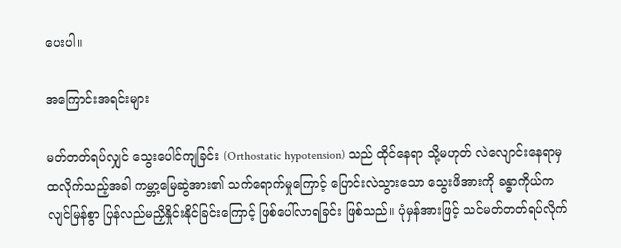ပေးပါ။

အကြောင်းအရင်းများ

မတ်တတ်ရပ်လျှင် သွေးပေါင်ကျခြင်း (Orthostatic hypotension) သည် ထိုင်နေရာ သို့မဟုတ် လဲလျောင်းနေရာမှ ထလိုက်သည့်အခါ ကမ္ဘာ့မြေဆွဲအား၏ သက်ရောက်မှုကြောင့် ပြောင်းလဲသွားသော သွေးဖိအားကို ခန္ဓာကိုယ်က လျင်မြန်စွာ ပြန်လည်မညှိနှိုင်းနိုင်ခြင်းကြောင့် ဖြစ်ပေါ်လာရခြင်း ဖြစ်သည်။ ပုံမှန်အားဖြင့် သင်မတ်တတ်ရပ်လိုက်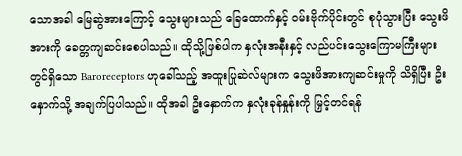သောအခါ မြေဆွဲအားကြောင့် သွေးများသည် ခြေထောက်နှင့် ဝမ်းဗိုက်ပိုင်းတွင် စုပုံသွားပြီး သွေးဖိအားကို ခေတ္တကျဆင်းစေပါသည်။ ထိုသို့ဖြစ်ပါက နှလုံးအနီးနှင့် လည်ပင်းသွေးကြောမကြီးများတွင်ရှိသော Baroreceptors ဟုခေါ်သည့် အထူးပြုဆဲလ်များက သွေးဖိအားကျဆင်းမှုကို သိရှိပြီး ဦးနှောက်သို့ အချက်ပြပါသည်။ ထိုအခါ ဦးနှောက်က နှလုံးခုန်နှုန်းကို မြှင့်တင်ရန်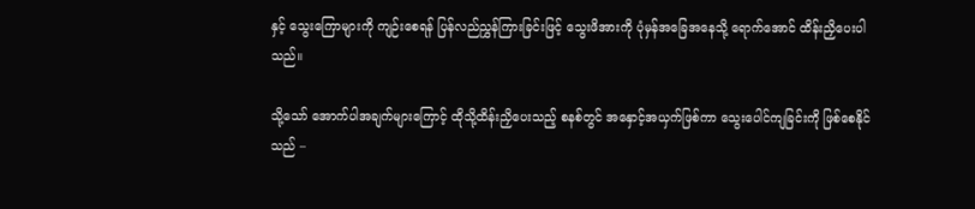နှင့် သွေးကြောများကို ကျဉ်းစေရန် ပြန်လည်ညွှန်ကြားခြင်းဖြင့် သွေးဖိအားကို ပုံမှန်အခြေအနေသို့ ရောက်အောင် ထိန်းညှိပေးပါသည်။

သို့သော် အောက်ပါအချက်များကြောင့် ထိုသို့ထိန်းညှိပေးသည့် စနစ်တွင် အနှောင့်အယှက်ဖြစ်ကာ သွေးပေါင်ကျခြင်းကို ဖြစ်စေနိုင်သည် –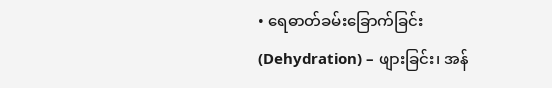• ရေဓာတ်ခမ်းခြောက်ခြင်း (Dehydration) – ဖျားခြင်း၊ အန်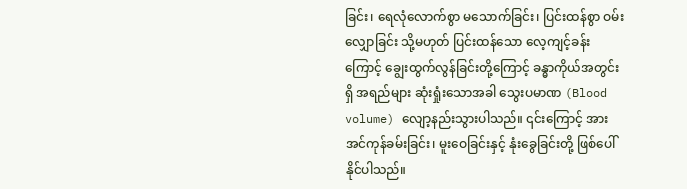ခြင်း၊ ရေလုံလောက်စွာ မသောက်ခြင်း၊ ပြင်းထန်စွာ ဝမ်းလျှောခြင်း သို့မဟုတ် ပြင်းထန်သော လေ့ကျင့်ခန်းကြောင့် ချွေးထွက်လွန်ခြင်းတို့ကြောင့် ခန္ဓာကိုယ်အတွင်းရှိ အရည်များ ဆုံးရှုံးသောအခါ သွေးပမာဏ (Blood volume) လျော့နည်းသွားပါသည်။ ၎င်းကြောင့် အားအင်ကုန်ခမ်းခြင်း၊ မူးဝေခြင်းနှင့် နုံးခွေခြင်းတို့ ဖြစ်ပေါ်နိုင်ပါသည်။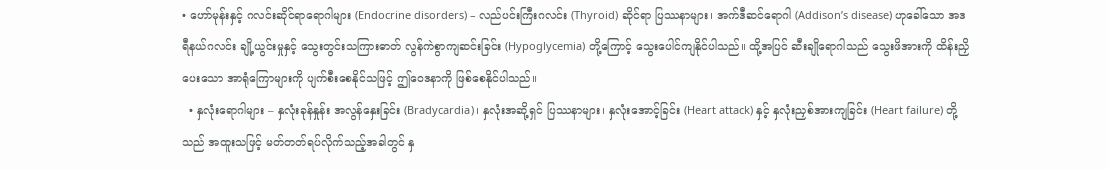• ဟော်မုန်းနှင့် ဂလင်းဆိုင်ရာရောဂါများ (Endocrine disorders) – လည်ပင်းကြီးဂလင်း (Thyroid) ဆိုင်ရာ ပြဿနာများ၊ အက်ဒီဆင်ရောဂါ (Addison’s disease) ဟုခေါ်သော အဒရီနယ်ဂလင်း ချို့ယွင်းမှုနှင့် သွေးတွင်းသကြားဓာတ် လွန်ကဲစွာကျဆင်းခြင်း (Hypoglycemia) တို့ကြောင့် သွေးပေါင်ကျနိုင်ပါသည်။ ထို့အပြင် ဆီးချိုရောဂါသည် သွေးဖိအားကို ထိန်းညှိပေးသော အာရုံကြောများကို ပျက်စီးစေနိုင်သဖြင့် ဤဝေဒနာကို ဖြစ်စေနိုင်ပါသည်။
  • နှလုံးရောဂါများ – နှလုံးခုန်နှုန်း အလွန်နှေးခြင်း (Bradycardia)၊ နှလုံးအဆို့ရှင် ပြဿနာများ၊ နှလုံးအောင့်ခြင်း (Heart attack) နှင့် နှလုံးညှစ်အားကျခြင်း (Heart failure) တို့သည် အထူးသဖြင့် မတ်တတ်ရပ်လိုက်သည့်အခါတွင် နှ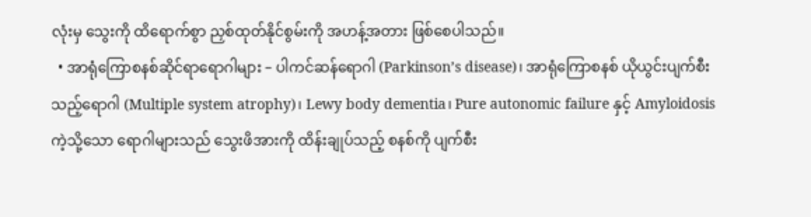လုံးမှ သွေးကို ထိရောက်စွာ ညှစ်ထုတ်နိုင်စွမ်းကို အဟန့်အတား ဖြစ်စေပါသည်။
  • အာရုံကြောစနစ်ဆိုင်ရာရောဂါများ – ပါကင်ဆန်ရောဂါ (Parkinson’s disease)၊ အာရုံကြောစနစ် ယိုယွင်းပျက်စီးသည့်ရောဂါ (Multiple system atrophy)၊ Lewy body dementia၊ Pure autonomic failure နှင့် Amyloidosis ကဲ့သို့သော ရောဂါများသည် သွေးဖိအားကို ထိန်းချုပ်သည့် စနစ်ကို ပျက်စီး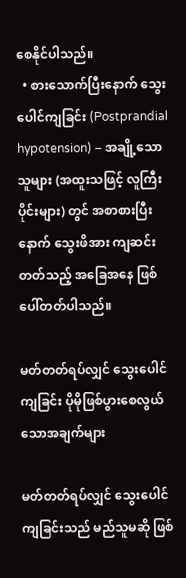စေနိုင်ပါသည်။
  • စားသောက်ပြီးနောက် သွေးပေါင်ကျခြင်း (Postprandial hypotension) – အချို့သောသူများ (အထူးသဖြင့် လူကြီးပိုင်းများ) တွင် အစာစားပြီးနောက် သွေးဖိအား ကျဆင်းတတ်သည့် အခြေအနေ ဖြစ်ပေါ်တတ်ပါသည်။

မတ်တတ်ရပ်လျှင် သွေးပေါင်ကျခြင်း ပိုမိုဖြစ်ပွားစေလွယ်သောအချက်များ

မတ်တတ်ရပ်လျှင် သွေးပေါင်ကျခြင်းသည် မည်သူမဆို ဖြစ်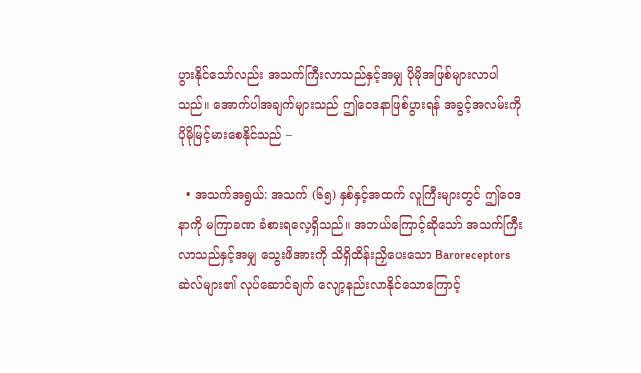ပွားနိုင်သော်လည်း အသက်ကြီးလာသည်နှင့်အမျှ ပိုမိုအဖြစ်များလာပါသည်။ အောက်ပါအချက်များသည် ဤဝေဒနာဖြစ်ပွားရန် အခွင့်အလမ်းကို ပိုမိုမြင့်မားစေနိုင်သည် –

  • အသက်အရွယ်: အသက် (၆၅) နှစ်နှင့်အထက် လူကြီးများတွင် ဤဝေဒနာကို မကြာခဏ ခံစားရလေ့ရှိသည်။ အဘယ်ကြောင့်ဆိုသော် အသက်ကြီးလာသည်နှင့်အမျှ သွေးဖိအားကို သိရှိထိန်းညှိပေးသော Baroreceptors ဆဲလ်များ၏ လုပ်ဆောင်ချက် လျော့နည်းလာနိုင်သောကြောင့်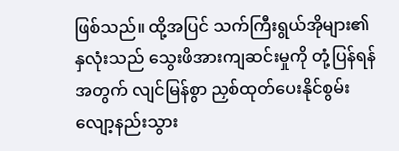ဖြစ်သည်။ ထို့အပြင် သက်ကြီးရွယ်အိုများ၏ နှလုံးသည် သွေးဖိအားကျဆင်းမှုကို တုံ့ပြန်ရန်အတွက် လျင်မြန်စွာ ညှစ်ထုတ်ပေးနိုင်စွမ်း လျော့နည်းသွား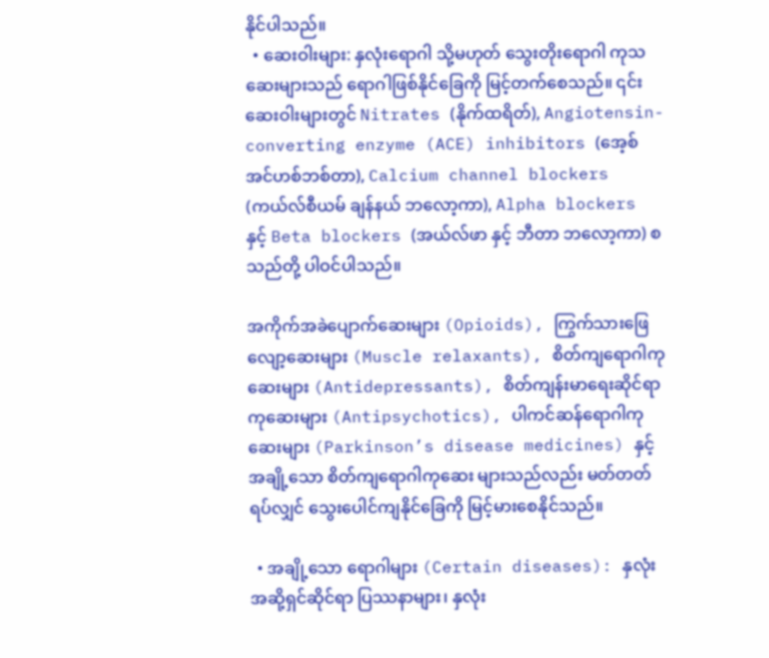နိုင်ပါသည်။
  • ဆေးဝါးများ: နှလုံးရောဂါ သို့မဟုတ် သွေးတိုးရောဂါ ကုသဆေးများသည် ရောဂါဖြစ်နိုင်ခြေကို မြင့်တက်စေသည်။ ၎င်းဆေးဝါးများတွင် Nitrates (နိုက်ထရိတ်), Angiotensin-converting enzyme (ACE) inhibitors (အေ့စ် အင်ဟစ်ဘစ်တာ), Calcium channel blockers (ကယ်လ်စီယမ် ချန်နယ် ဘလော့ကာ), Alpha blockers နှင့် Beta blockers (အယ်လ်ဖာ နှင့် ဘီတာ ဘလော့ကာ) စသည်တို့ ပါဝင်ပါသည်။

အကိုက်အခဲပျောက်ဆေးများ (Opioids), ကြွက်သားဖြေလျော့ဆေးများ (Muscle relaxants), စိတ်ကျရောဂါကုဆေးများ (Antidepressants), စိတ်ကျန်းမာရေးဆိုင်ရာကုဆေးများ (Antipsychotics), ပါကင်ဆန်ရောဂါကုဆေးများ (Parkinson’s disease medicines) နှင့် အချို့သော စိတ်ကျရောဂါကုဆေး များသည်လည်း မတ်တတ်ရပ်လျှင် သွေးပေါင်ကျနိုင်ခြေကို မြင့်မားစေနိုင်သည်။

  • အချို့သော ရောဂါများ (Certain diseases): နှလုံးအဆို့ရှင်ဆိုင်ရာ ပြဿနာများ၊ နှလုံး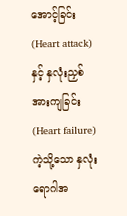အောင့်ခြင်း (Heart attack) နှင့် နှလုံးညှစ်အားကျခြင်း (Heart failure) ကဲ့သို့သော နှလုံးရောဂါအ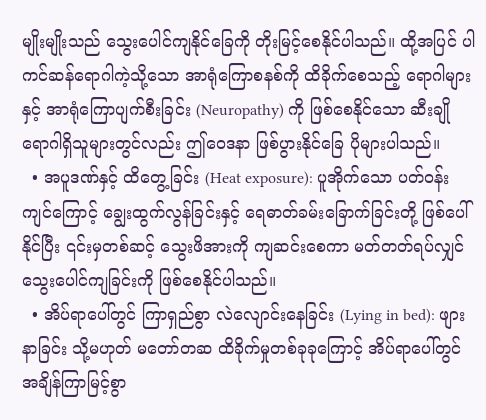မျိုးမျိုးသည် သွေးပေါင်ကျနိုင်ခြေကို တိုးမြင့်စေနိုင်ပါသည်။ ထို့အပြင် ပါကင်ဆန်ရောဂါကဲ့သို့သော အာရုံကြောစနစ်ကို ထိခိုက်စေသည့် ရောဂါများနှင့် အာရုံကြောပျက်စီးခြင်း (Neuropathy) ကို ဖြစ်စေနိုင်သော ဆီးချိုရောဂါရှိသူများတွင်လည်း ဤဝေဒနာ ဖြစ်ပွားနိုင်ခြေ ပိုများပါသည်။
  • အပူဒဏ်နှင့် ထိတွေ့ခြင်း (Heat exposure): ပူအိုက်သော ပတ်ဝန်းကျင်ကြောင့် ချွေးထွက်လွန်ခြင်းနှင့် ရေဓာတ်ခမ်းခြောက်ခြင်းတို့ ဖြစ်ပေါ်နိုင်ပြီး ၎င်းမှတစ်ဆင့် သွေးဖိအားကို ကျဆင်းစေကာ မတ်တတ်ရပ်လျှင် သွေးပေါင်ကျခြင်းကို ဖြစ်စေနိုင်ပါသည်။
  • အိပ်ရာပေါ်တွင် ကြာရှည်စွာ လဲလျောင်းနေခြင်း (Lying in bed): ဖျားနာခြင်း သို့မဟုတ် မတော်တဆ ထိခိုက်မှုတစ်ခုခုကြောင့် အိပ်ရာပေါ်တွင် အချိန်ကြာမြင့်စွာ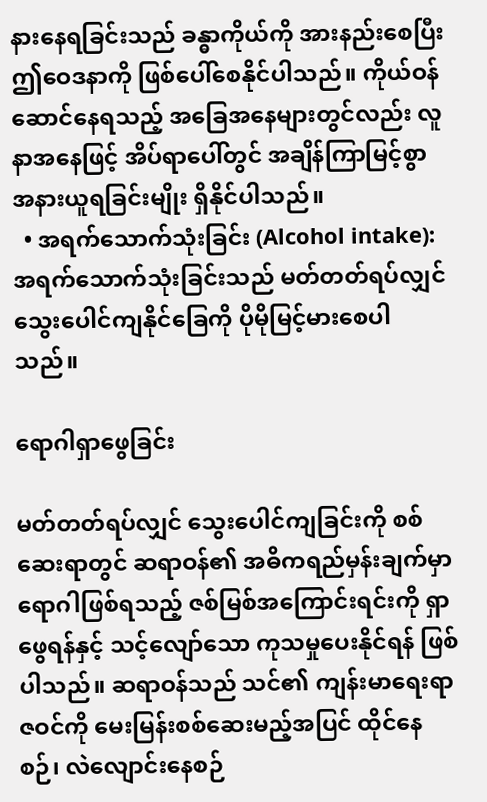နားနေရခြင်းသည် ခန္ဓာကိုယ်ကို အားနည်းစေပြီး ဤဝေဒနာကို ဖြစ်ပေါ်စေနိုင်ပါသည်။ ကိုယ်ဝန်ဆောင်နေရသည့် အခြေအနေများတွင်လည်း လူနာအနေဖြင့် အိပ်ရာပေါ်တွင် အချိန်ကြာမြင့်စွာ အနားယူရခြင်းမျိုး ရှိနိုင်ပါသည်။
  • အရက်သောက်သုံးခြင်း (Alcohol intake): အရက်သောက်သုံးခြင်းသည် မတ်တတ်ရပ်လျှင် သွေးပေါင်ကျနိုင်ခြေကို ပိုမိုမြင့်မားစေပါသည်။

ရောဂါရှာဖွေခြင်း

မတ်တတ်ရပ်လျှင် သွေးပေါင်ကျခြင်းကို စစ်ဆေးရာတွင် ဆရာဝန်၏ အဓိကရည်မှန်းချက်မှာ ရောဂါဖြစ်ရသည့် ဇစ်မြစ်အကြောင်းရင်းကို ရှာဖွေရန်နှင့် သင့်လျော်သော ကုသမှုပေးနိုင်ရန် ဖြစ်ပါသည်။ ဆရာဝန်သည် သင်၏ ကျန်းမာရေးရာဇဝင်ကို မေးမြန်းစစ်ဆေးမည့်အပြင် ထိုင်နေစဉ်၊ လဲလျောင်းနေစဉ်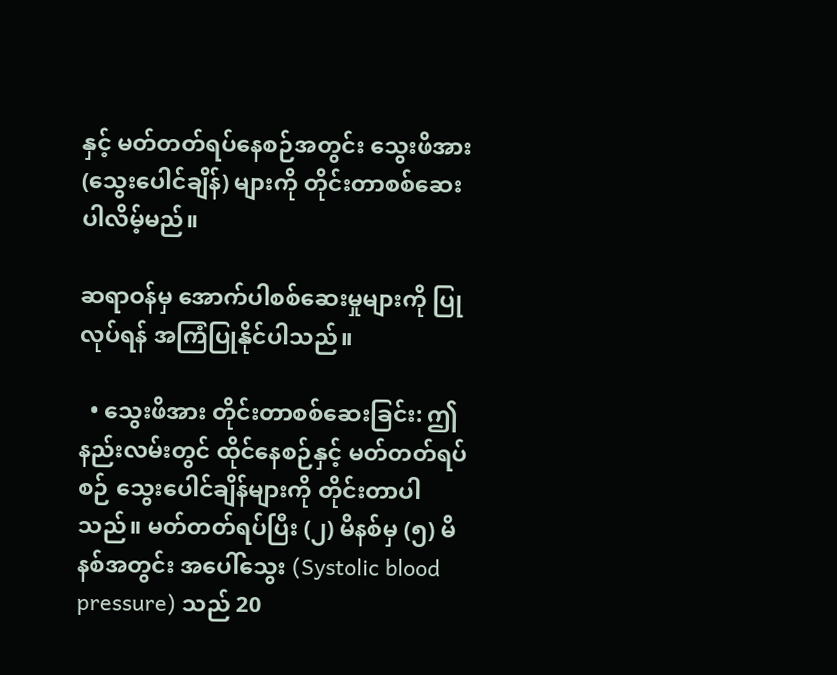နှင့် မတ်တတ်ရပ်နေစဉ်အတွင်း သွေးဖိအား (သွေးပေါင်ချိန်) များကို တိုင်းတာစစ်ဆေးပါလိမ့်မည်။

ဆရာဝန်မှ အောက်ပါစစ်ဆေးမှုများကို ပြုလုပ်ရန် အကြံပြုနိုင်ပါသည်။

  • သွေးဖိအား တိုင်းတာစစ်ဆေးခြင်း: ဤနည်းလမ်းတွင် ထိုင်နေစဉ်နှင့် မတ်တတ်ရပ်စဉ် သွေးပေါင်ချိန်များကို တိုင်းတာပါသည်။ မတ်တတ်ရပ်ပြီး (၂) မိနစ်မှ (၅) မိနစ်အတွင်း အပေါ်သွေး (Systolic blood pressure) သည် 20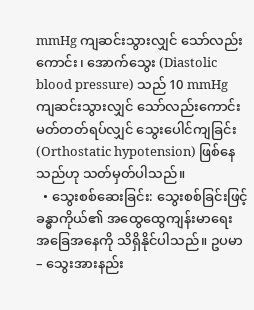mmHg ကျဆင်းသွားလျှင် သော်လည်းကောင်း၊ အောက်သွေး (Diastolic blood pressure) သည် 10 mmHg ကျဆင်းသွားလျှင် သော်လည်းကောင်း မတ်တတ်ရပ်လျှင် သွေးပေါင်ကျခြင်း (Orthostatic hypotension) ဖြစ်နေသည်ဟု သတ်မှတ်ပါသည်။
  • သွေးစစ်ဆေးခြင်း: သွေးစစ်ခြင်းဖြင့် ခန္ဓာကိုယ်၏ အထွေထွေကျန်းမာရေး အခြေအနေကို သိရှိနိုင်ပါသည်။ ဥပမာ – သွေးအားနည်း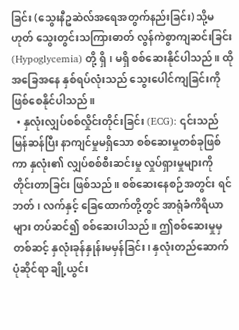ခြင်း (သွေးနီဥဆဲလ်အရေအတွက်နည်းခြင်း) သို့မဟုတ် သွေးတွင်းသကြားဓာတ် လွန်ကဲစွာကျဆင်းခြင်း (Hypoglycemia) တို့ ရှိ၊ မရှိ စစ်ဆေးနိုင်ပါသည်။ ထိုအခြေအနေ နှစ်ရပ်လုံးသည် သွေးပေါင်ကျခြင်းကို ဖြစ်စေနိုင်ပါသည်။
  • နှလုံးလျှပ်စစ်လှိုင်းတိုင်းခြင်း (ECG): ၎င်းသည် မြန်ဆန်ပြီး နာကျင်မှုမရှိသော စစ်ဆေးမှုတစ်ခုဖြစ်ကာ နှလုံး၏ လျှပ်စစ်စီးဆင်းမှု လှုပ်ရှားမှုများကို တိုင်းတာခြင်း ဖြစ်သည်။ စစ်ဆေးနေစဉ်အတွင်း ရင်ဘတ်၊ လက်နှင့် ခြေထောက်တို့တွင် အာရုံခံကိရိယာများ တပ်ဆင်၍ စစ်ဆေးပါသည်။ ဤစစ်ဆေးမှုမှတစ်ဆင့် နှလုံးခုန်နှုန်းမမှန်ခြင်း၊ နှလုံးတည်ဆောက်ပုံဆိုင်ရာ ချို့ယွင်း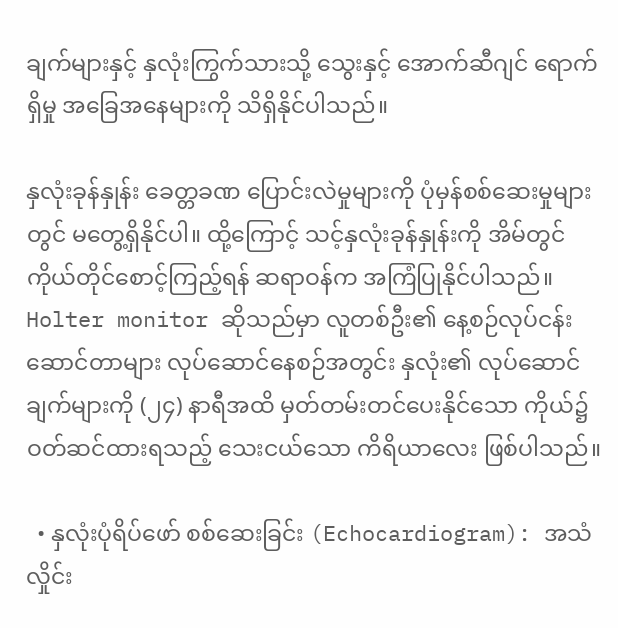ချက်များနှင့် နှလုံးကြွက်သားသို့ သွေးနှင့် အောက်ဆီဂျင် ရောက်ရှိမှု အခြေအနေများကို သိရှိနိုင်ပါသည်။

နှလုံးခုန်နှုန်း ခေတ္တခဏ ပြောင်းလဲမှုများကို ပုံမှန်စစ်ဆေးမှုများတွင် မတွေ့ရှိနိုင်ပါ။ ထို့ကြောင့် သင့်နှလုံးခုန်နှုန်းကို အိမ်တွင် ကိုယ်တိုင်စောင့်ကြည့်ရန် ဆရာဝန်က အကြံပြုနိုင်ပါသည်။ Holter monitor ဆိုသည်မှာ လူတစ်ဦး၏ နေ့စဉ်လုပ်ငန်းဆောင်တာများ လုပ်ဆောင်နေစဉ်အတွင်း နှလုံး၏ လုပ်ဆောင်ချက်များကို (၂၄) နာရီအထိ မှတ်တမ်းတင်ပေးနိုင်သော ကိုယ်၌ ဝတ်ဆင်ထားရသည့် သေးငယ်သော ကိရိယာလေး ဖြစ်ပါသည်။

  • နှလုံးပုံရိပ်ဖော် စစ်ဆေးခြင်း (Echocardiogram): အသံလှိုင်း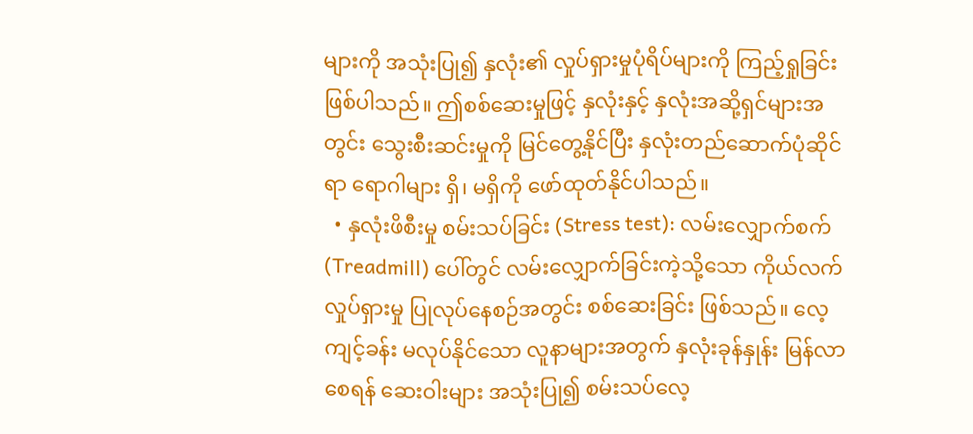များကို အသုံးပြု၍ နှလုံး၏ လှုပ်ရှားမှုပုံရိပ်များကို ကြည့်ရှုခြင်း ဖြစ်ပါသည်။ ဤစစ်ဆေးမှုဖြင့် နှလုံးနှင့် နှလုံးအဆို့ရှင်များအတွင်း သွေးစီးဆင်းမှုကို မြင်တွေ့နိုင်ပြီး နှလုံးတည်ဆောက်ပုံဆိုင်ရာ ရောဂါများ ရှိ၊ မရှိကို ဖော်ထုတ်နိုင်ပါသည်။
  • နှလုံးဖိစီးမှု စမ်းသပ်ခြင်း (Stress test): လမ်းလျှောက်စက် (Treadmill) ပေါ်တွင် လမ်းလျှောက်ခြင်းကဲ့သို့သော ကိုယ်လက်လှုပ်ရှားမှု ပြုလုပ်နေစဉ်အတွင်း စစ်ဆေးခြင်း ဖြစ်သည်။ လေ့ကျင့်ခန်း မလုပ်နိုင်သော လူနာများအတွက် နှလုံးခုန်နှုန်း မြန်လာစေရန် ဆေးဝါးများ အသုံးပြု၍ စမ်းသပ်လေ့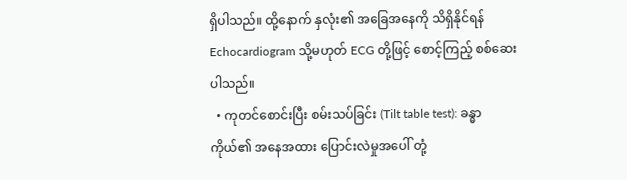ရှိပါသည်။ ထို့နောက် နှလုံး၏ အခြေအနေကို သိရှိနိုင်ရန် Echocardiogram သို့မဟုတ် ECG တို့ဖြင့် စောင့်ကြည့် စစ်ဆေးပါသည်။
  • ကုတင်စောင်းပြီး စမ်းသပ်ခြင်း (Tilt table test): ခန္ဓာကိုယ်၏ အနေအထား ပြောင်းလဲမှုအပေါ် တုံ့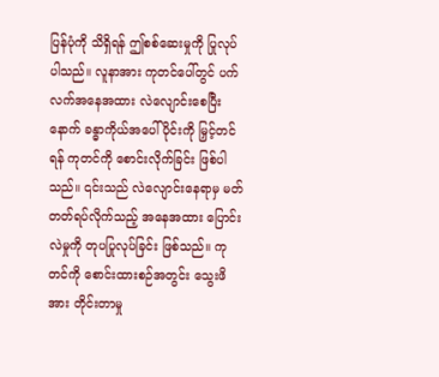ပြန်ပုံကို သိရှိရန် ဤစစ်ဆေးမှုကို ပြုလုပ်ပါသည်။ လူနာအား ကုတင်ပေါ်တွင် ပက်လက်အနေအထား လဲလျောင်းစေပြီးနောက် ခန္ဓာကိုယ်အပေါ်ပိုင်းကို မြှင့်တင်ရန် ကုတင်ကို စောင်းလိုက်ခြင်း ဖြစ်ပါသည်။ ၎င်းသည် လဲလျောင်းနေရာမှ မတ်တတ်ရပ်လိုက်သည့် အနေအထား ပြောင်းလဲမှုကို တုပပြုလုပ်ခြင်း ဖြစ်သည်။ ကုတင်ကို စောင်းထားစဉ်အတွင်း သွေးဖိအား တိုင်းတာမှု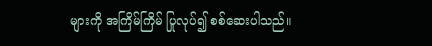များကို အကြိမ်ကြိမ် ပြုလုပ်၍ စစ်ဆေးပါသည်။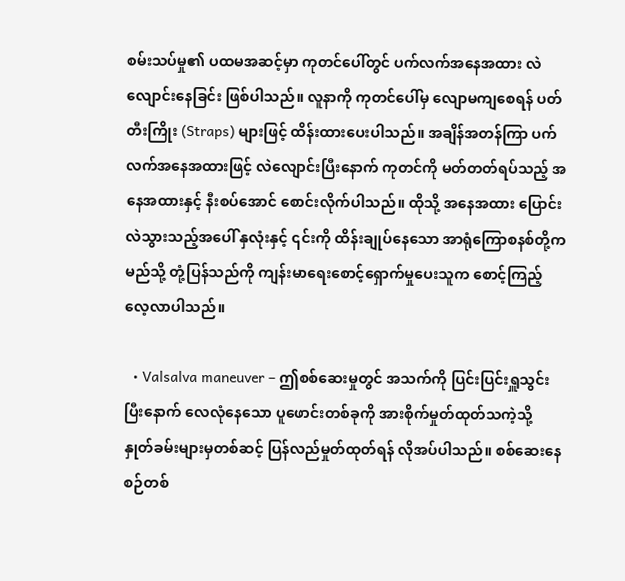စမ်းသပ်မှု၏ ပထမအဆင့်မှာ ကုတင်ပေါ်တွင် ပက်လက်အနေအထား လဲလျောင်းနေခြင်း ဖြစ်ပါသည်။ လူနာကို ကုတင်ပေါ်မှ လျောမကျစေရန် ပတ်တီးကြိုး (Straps) များဖြင့် ထိန်းထားပေးပါသည်။ အချိန်အတန်ကြာ ပက်လက်အနေအထားဖြင့် လဲလျောင်းပြီးနောက် ကုတင်ကို မတ်တတ်ရပ်သည့် အနေအထားနှင့် နီးစပ်အောင် စောင်းလိုက်ပါသည်။ ထိုသို့ အနေအထား ပြောင်းလဲသွားသည့်အပေါ် နှလုံးနှင့် ၎င်းကို ထိန်းချုပ်နေသော အာရုံကြောစနစ်တို့က မည်သို့ တုံ့ပြန်သည်ကို ကျန်းမာရေးစောင့်ရှောက်မှုပေးသူက စောင့်ကြည့်လေ့လာပါသည်။

  • Valsalva maneuver – ဤစစ်ဆေးမှုတွင် အသက်ကို ပြင်းပြင်းရှူသွင်းပြီးနောက် လေလုံနေသော ပူဖောင်းတစ်ခုကို အားစိုက်မှုတ်ထုတ်သကဲ့သို့ နှုတ်ခမ်းများမှတစ်ဆင့် ပြန်လည်မှုတ်ထုတ်ရန် လိုအပ်ပါသည်။ စစ်ဆေးနေစဉ်တစ်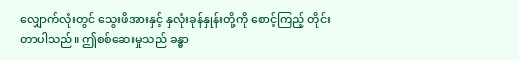လျှောက်လုံးတွင် သွေးဖိအားနှင့် နှလုံးခုန်နှုန်းတို့ကို စောင့်ကြည့် တိုင်းတာပါသည်။ ဤစစ်ဆေးမှုသည် ခန္ဓာ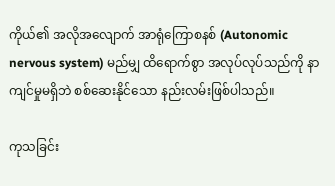ကိုယ်၏ အလိုအလျောက် အာရုံကြောစနစ် (Autonomic nervous system) မည်မျှ ထိရောက်စွာ အလုပ်လုပ်သည်ကို နာကျင်မှုမရှိဘဲ စစ်ဆေးနိုင်သော နည်းလမ်းဖြစ်ပါသည်။

ကုသခြင်း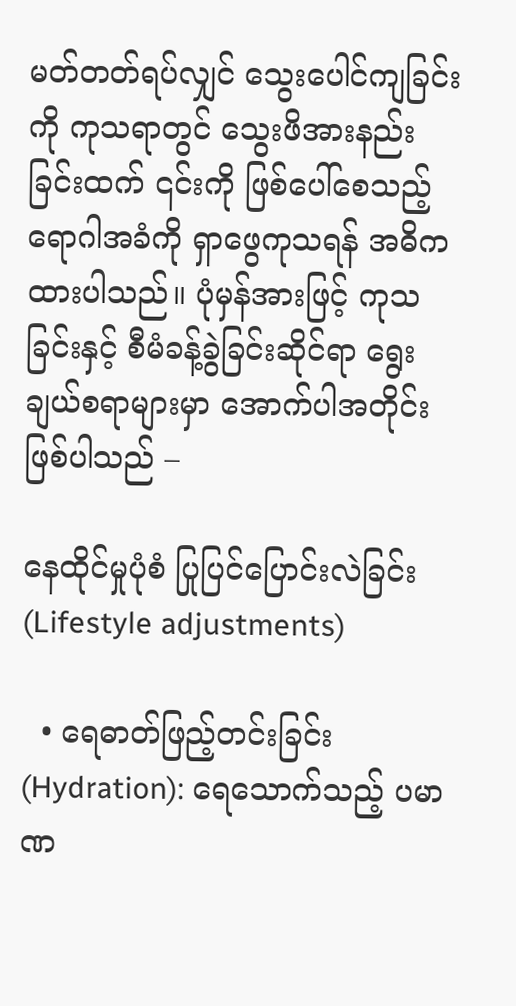မတ်တတ်ရပ်လျှင် သွေးပေါင်ကျခြင်းကို ကုသရာတွင် သွေးဖိအားနည်းခြင်းထက် ၎င်းကို ဖြစ်ပေါ်စေသည့် ရောဂါအခံကို ရှာဖွေကုသရန် အဓိကထားပါသည်။ ပုံမှန်အားဖြင့် ကုသခြင်းနှင့် စီမံခန့်ခွဲခြင်းဆိုင်ရာ ရွေးချယ်စရာများမှာ အောက်ပါအတိုင်း ဖြစ်ပါသည် –

နေထိုင်မှုပုံစံ ပြုပြင်ပြောင်းလဲခြင်း (Lifestyle adjustments)

  • ရေဓာတ်ဖြည့်တင်းခြင်း (Hydration): ရေသောက်သည့် ပမာဏ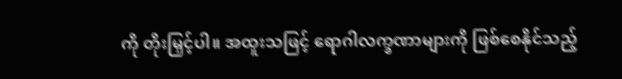ကို တိုးမြှင့်ပါ။ အထူးသဖြင့် ရောဂါလက္ခဏာများကို ဖြစ်စေနိုင်သည့်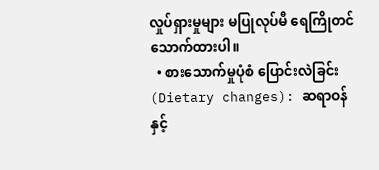လှုပ်ရှားမှုများ မပြုလုပ်မီ ရေကြိုတင်သောက်ထားပါ။
  • စားသောက်မှုပုံစံ ပြောင်းလဲခြင်း (Dietary changes): ဆရာဝန် နှင့်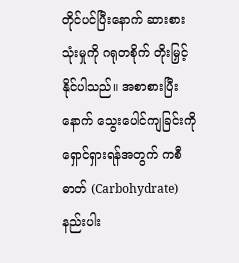တိုင်ပင်ပြီးနောက် ဆားစားသုံးမှုကို ဂရုတစိုက် တိုးမြှင့်နိုင်ပါသည်။ အစာစားပြီးနောက် သွေးပေါင်ကျခြင်းကို ရှောင်ရှားရန်အတွက် ကစီဓာတ် (Carbohydrate) နည်းပါး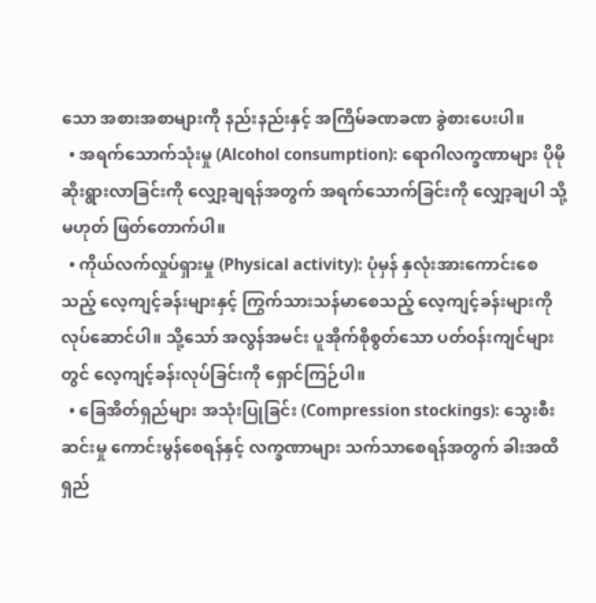သော အစားအစာများကို နည်းနည်းနှင့် အကြိမ်ခဏခဏ ခွဲစားပေးပါ။
  • အရက်သောက်သုံးမှု (Alcohol consumption): ရောဂါလက္ခဏာများ ပိုမိုဆိုးရွားလာခြင်းကို လျှော့ချရန်အတွက် အရက်သောက်ခြင်းကို လျှော့ချပါ သို့မဟုတ် ဖြတ်တောက်ပါ။
  • ကိုယ်လက်လှုပ်ရှားမှု (Physical activity): ပုံမှန် နှလုံးအားကောင်းစေသည့် လေ့ကျင့်ခန်းများနှင့် ကြွက်သားသန်မာစေသည့် လေ့ကျင့်ခန်းများကို လုပ်ဆောင်ပါ။ သို့သော် အလွန်အမင်း ပူအိုက်စိုစွတ်သော ပတ်ဝန်းကျင်များတွင် လေ့ကျင့်ခန်းလုပ်ခြင်းကို ရှောင်ကြဉ်ပါ။
  • ခြေအိတ်ရှည်များ အသုံးပြုခြင်း (Compression stockings): သွေးစီးဆင်းမှု ကောင်းမွန်စေရန်နှင့် လက္ခဏာများ သက်သာစေရန်အတွက် ခါးအထိရှည်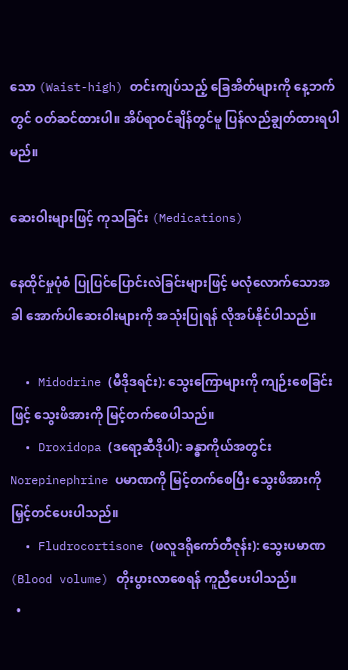သော (Waist-high) တင်းကျပ်သည့် ခြေအိတ်များကို နေ့ဘက်တွင် ဝတ်ဆင်ထားပါ။ အိပ်ရာဝင်ချိန်တွင်မူ ပြန်လည်ချွတ်ထားရပါမည်။

ဆေးဝါးများဖြင့် ကုသခြင်း (Medications)

နေထိုင်မှုပုံစံ ပြုပြင်ပြောင်းလဲခြင်းများဖြင့် မလုံလောက်သောအခါ အောက်ပါဆေးဝါးများကို အသုံးပြုရန် လိုအပ်နိုင်ပါသည်။

  • Midodrine (မီဒိုဒရင်း): သွေးကြောများကို ကျဉ်းစေခြင်းဖြင့် သွေးဖိအားကို မြင့်တက်စေပါသည်။
  • Droxidopa (ဒရော့ဆီဒိုပါ): ခန္ဓာကိုယ်အတွင်း Norepinephrine ပမာဏကို မြင့်တက်စေပြီး သွေးဖိအားကို မြှင့်တင်ပေးပါသည်။
  • Fludrocortisone (ဖလူဒရိုကော်တီဇုန်း): သွေးပမာဏ (Blood volume) တိုးပွားလာစေရန် ကူညီပေးပါသည်။
  •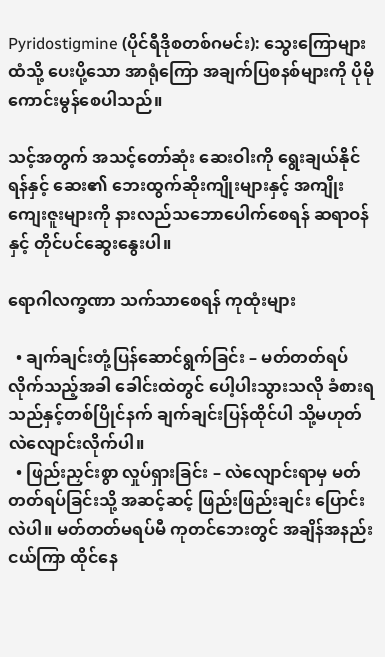Pyridostigmine (ပိုင်ရီဒိုစတစ်ဂမင်း): သွေးကြောများထံသို့ ပေးပို့သော အာရုံကြော အချက်ပြစနစ်များကို ပိုမိုကောင်းမွန်စေပါသည်။

သင့်အတွက် အသင့်တော်ဆုံး ဆေးဝါးကို ရွေးချယ်နိုင်ရန်နှင့် ဆေး၏ ဘေးထွက်ဆိုးကျိုးများနှင့် အကျိုးကျေးဇူးများကို နားလည်သဘောပေါက်စေရန် ဆရာဝန်နှင့် တိုင်ပင်ဆွေးနွေးပါ။

ရောဂါလက္ခဏာ သက်သာစေရန် ကုထုံးများ

  • ချက်ချင်းတုံ့ပြန်ဆောင်ရွက်ခြင်း – မတ်တတ်ရပ်လိုက်သည့်အခါ ခေါင်းထဲတွင် ပေါ့ပါးသွားသလို ခံစားရသည်နှင့်တစ်ပြိုင်နက် ချက်ချင်းပြန်ထိုင်ပါ သို့မဟုတ် လဲလျောင်းလိုက်ပါ။
  • ဖြည်းညှင်းစွာ လှုပ်ရှားခြင်း – လဲလျောင်းရာမှ မတ်တတ်ရပ်ခြင်းသို့ အဆင့်ဆင့် ဖြည်းဖြည်းချင်း ပြောင်းလဲပါ။ မတ်တတ်မရပ်မီ ကုတင်ဘေးတွင် အချိန်အနည်းငယ်ကြာ ထိုင်နေ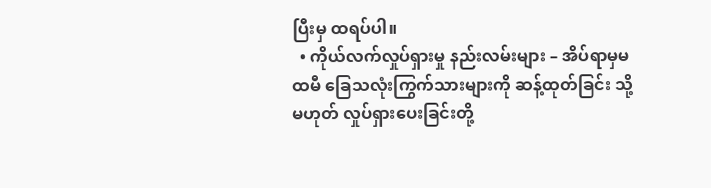ပြီးမှ ထရပ်ပါ။
  • ကိုယ်လက်လှုပ်ရှားမှု နည်းလမ်းများ – အိပ်ရာမှမထမီ ခြေသလုံးကြွက်သားများကို ဆန့်ထုတ်ခြင်း သို့မဟုတ် လှုပ်ရှားပေးခြင်းတို့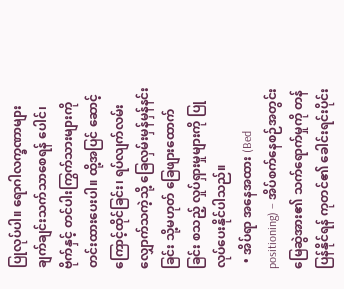ပြုလုပ်ပါ။ ရောဂါလက္ခဏာများ ချက်ချင်းသက်သာစေရန် ပေါင်၊ ဗိုက်နှင့် တင်ပါးကြွက်သားများကို တင်းထားပေးပါ။ ထို့အပြင် ဆောင့်ကြောင့်ထိုင်ခြင်း၊ ရပ်လျက်လမ်းလျှောက်သကဲ့သို့ ခြေလှမ်းမှန်မှန်နင်းခြင်း သို့မဟုတ် ခြေဖျားထောက်ခြင်း စသည့် လှုပ်ရှားမှုများကို ပြုလုပ်ပေးနိုင်ပါသည်။
  • အိပ်ရာ အနေအထား (Bed positioning) – အိပ်စက်နေစဉ်အတွင်း မြေဆွဲအား၏ သက်ရောက်မှုကို တန်ပြန်နိုင်ရန် ကုတင်၏ ခေါင်းရင်းပိုင်း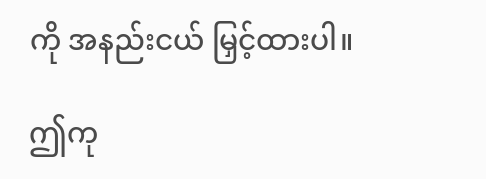ကို အနည်းငယ် မြှင့်ထားပါ။

ဤကု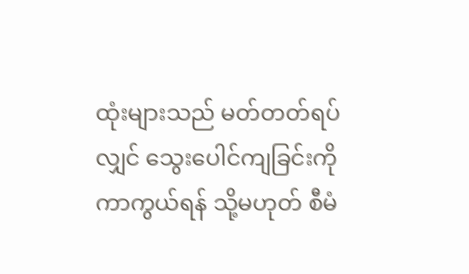ထုံးများသည် မတ်တတ်ရပ်လျှင် သွေးပေါင်ကျခြင်းကို ကာကွယ်ရန် သို့မဟုတ် စီမံ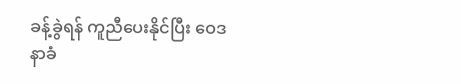ခန့်ခွဲရန် ကူညီပေးနိုင်ပြီး ဝေဒနာခံ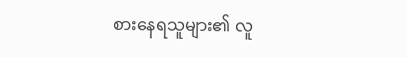စားနေရသူများ၏ လူ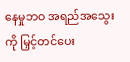နေမှုဘဝ အရည်အသွေးကို မြှင့်တင်ပေး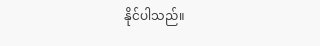နိုင်ပါသည်။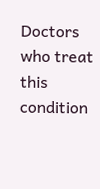Doctors who treat this condition